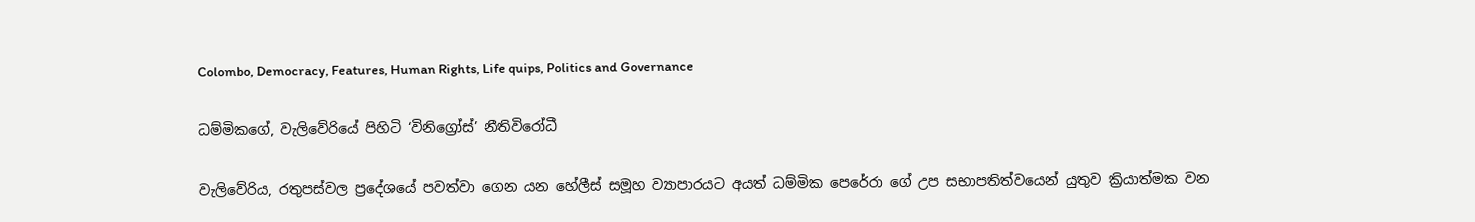Colombo, Democracy, Features, Human Rights, Life quips, Politics and Governance

ධම්මිකගේ, වැලිවේරියේ පිහිටි ‘විනිග්‍රෝස්’ නීතිවිරෝධී

වැලිවේරිය, රතුපස්වල ප්‍රදේශයේ පවත්වා ගෙන යන හේලීස් සමූහ ව්‍යාපාරයට අයත් ධම්මික පෙරේරා ගේ උප සභාපතිත්වයෙන් යුතුව ක්‍රියාත්මක වන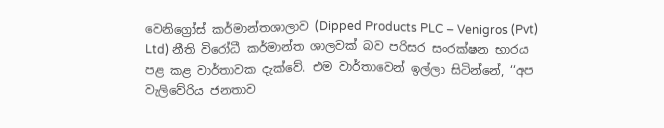වෙනිග්‍රෝස් කර්මාන්තශාලාව (Dipped Products PLC – Venigros (Pvt) Ltd) නීති විරෝධී කර්මාන්ත ශාලවක් බව පරිසර සංරක්ෂන භාරය පළ කළ වාර්තාවක දැක්වේ. එම වාර්තාවෙන් ඉල්ලා සිටින්නේ, ‘‘අප වැලිවේරිය ජනතාව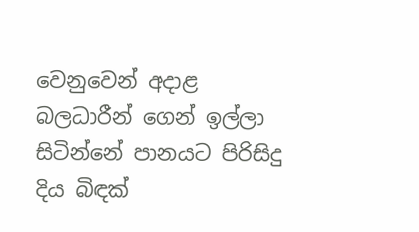වෙනුවෙන් අදාළ බලධාරීන් ගෙන් ඉල්ලා සිටින්නේ පානයට පිරිසිදු දිය බිඳක්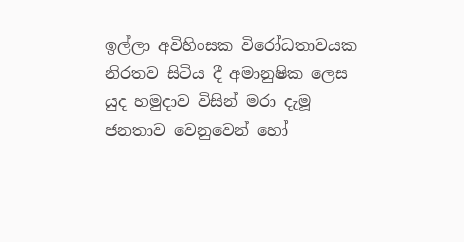ඉල්ලා අවිහිංසක විරෝධතාවයක නිරතව සිටිය දී අමානුෂික ලෙස යුද හමුදාව විසින් මරා දැමූ ජනතාව වෙනුවෙන් හෝ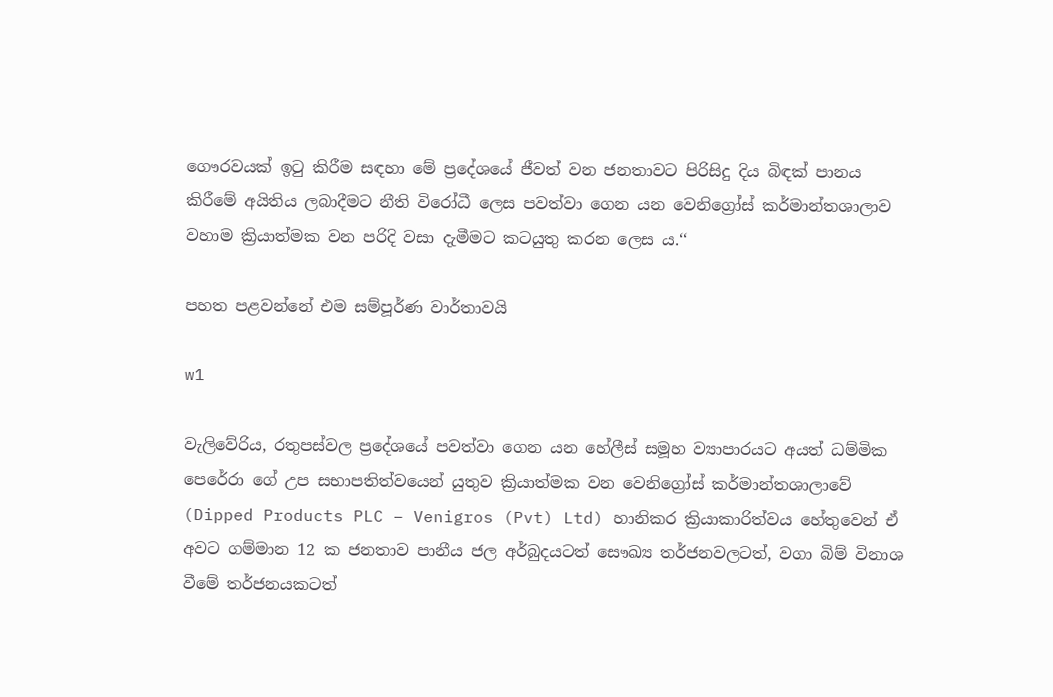ගෞරවයක් ඉටු කිරීම සඳහා මේ ප්‍රදේශයේ ජීවත් වන ජනතාවට පිරිසිදු දිය බිඳක් පානය කිරීමේ අයිතිය ලබාදීමට නීති විරෝධී ලෙස පවත්වා ගෙන යන වෙනිග්‍රෝස් කර්මාන්තශාලාව වහාම ක්‍රියාත්මක වන පරිදි වසා දැමීමට කටයුතු කරන ලෙස ය.‘‘

පහත පළවන්නේ එම සම්පූර්ණ වාර්තාවයි

w1

වැලිවේරිය, රතුපස්වල ප්‍රදේශයේ පවත්වා ගෙන යන හේලීස් සමූහ ව්‍යාපාරයට අයත් ධම්මික පෙරේරා ගේ උප සභාපතිත්වයෙන් යුතුව ක්‍රියාත්මක වන වෙනිග්‍රෝස් කර්මාන්තශාලාවේ (Dipped Products PLC – Venigros (Pvt) Ltd) හානිකර ක්‍රියාකාරිත්වය හේතුවෙන් ඒ අවට ගම්මාන 12 ක ජනතාව පානීය ජල අර්බුදයටත් සෞඛ්‍ය තර්ජනවලටත්, වගා බිම් විනාශ වීමේ තර්ජනයකටත්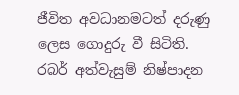ජීවිත අවධානමටත් දරුණු ලෙස ගොදුරු වී සිටිති. රබර් අත්වැසුම් නිෂ්පාදන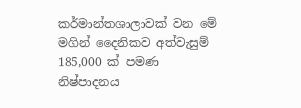කර්මාන්තශාලාවක් වන මේ මගින් දෛනිකව අත්වැසුම් 185,000 ක් පමණ නිෂ්පාදනය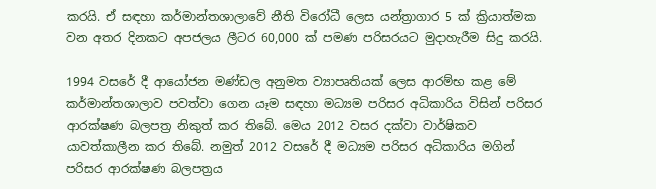කරයි. ඒ සඳහා කර්මාන්තශාලාවේ නීති විරෝධී ලෙස යන්ත්‍රාගාර 5 ක් ක්‍රියාත්මක වන අතර දිනකට අපජලය ලීටර 60,000 ක් පමණ පරිසරයට මුදාහැරීම සිදු කරයි.

1994 වසරේ දී ආයෝජන මණ්ඩල අනුමත ව්‍යාපෘතියක් ලෙස ආරම්භ කළ මේ කර්මාන්තශාලාව පවත්වා ගෙන යෑම සඳහා මධ්‍යම පරිසර අධිකාරිය විසින් පරිසර ආරක්ෂණ බලපත්‍ර නිකුත් කර තිබේ. මෙය 2012 වසර දක්වා වාර්ෂිකව යාවත්කාලීන කර තිබේ. නමුත් 2012 වසරේ දී මධ්‍යම පරිසර අධිකාරිය මගින් පරිසර ආරක්ෂණ බලපත්‍රය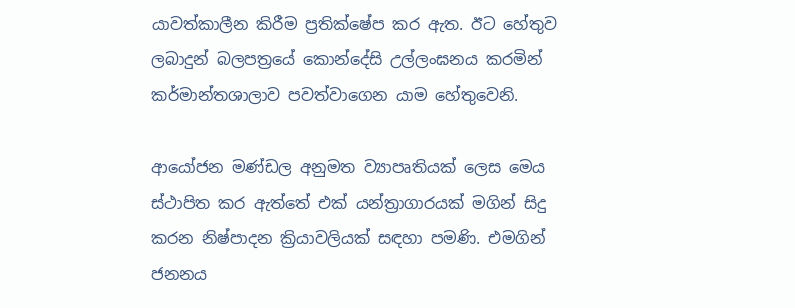යාවත්කාලීන කිරීම ප්‍රතික්ෂේප කර ඇත. ඊට හේතුව ලබාදුන් බලපත්‍රයේ කොන්දේසි උල්ලංඝනය කරමින් කර්මාන්තශාලාව පවත්වාගෙන යාම හේතුවෙනි.

ආයෝජන මණ්ඩල අනුමත ව්‍යාපෘතියක් ලෙස මෙය ස්ථාපිත කර ඇත්තේ එක් යන්ත්‍රාගාරයක් මගින් සිදු කරන නිෂ්පාදන ක්‍රියාවලියක් සඳහා පමණි. එමගින් ජනනය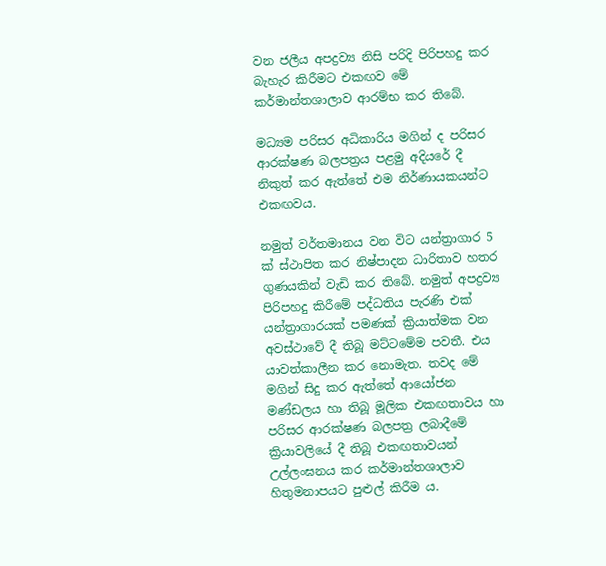වන ජලීය අපද්‍රව්‍ය නිසි පරිදි පිරිපහදු කර බැහැර කිරීමට එකඟව මේ කර්මාන්තශාලාව ආරම්භ කර තිබේ.

මධ්‍යම පරිසර අධිකාරිය මගින් ද පරිසර ආරක්ෂණ බලපත්‍රය පළමු අදියරේ දී නිකුත් කර ඇත්තේ එම නිර්ණායකයන්ට එකඟවය.

නමුත් වර්තමානය වන විට යන්ත්‍රාගාර 5 ක් ස්ථාපිත කර නිෂ්පාදන ධාරිතාව හතර ගුණයකින් වැඩි කර තිබේ. නමුත් අපද්‍රව්‍ය පිරිපහදු කිරීමේ පද්ධතිය පැරණි එක් යන්ත්‍රාගාරයක් පමණක් ක්‍රියාත්මක වන අවස්ථාවේ දී තිබූ මට්ටමේම පවතී. එය යාවත්කාලීන කර නොමැත. තවද මේ මගින් සිදු කර ඇත්තේ ආයෝජන මණ්ඩලය හා තිබූ මූලික එකඟතාවය හා පරිසර ආරක්ෂණ බලපත්‍ර ලබාදීමේ ක්‍රියාවලියේ දී තිබූ එකඟතාවයන් උල්ලංඝනය කර කර්මාන්තශාලාව හිතුමනාපයට පුළුල් කිරීම ය.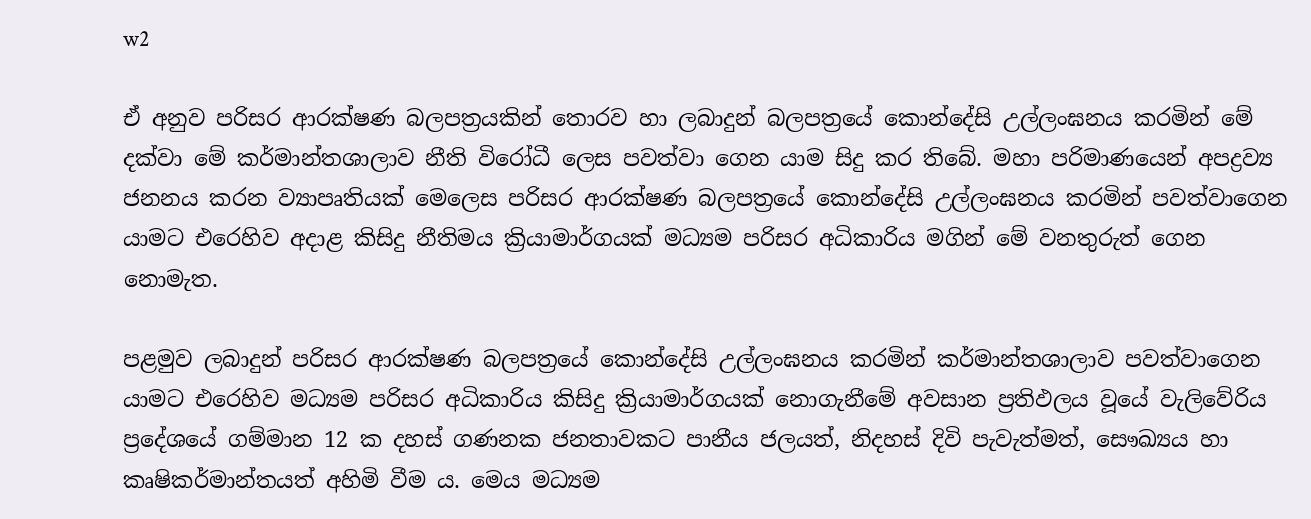w2

ඒ අනුව පරිසර ආරක්ෂණ බලපත්‍රයකින් තොරව හා ලබාදුන් බලපත්‍රයේ කොන්දේසි උල්ලංඝනය කරමින් මේ දක්වා මේ කර්මාන්තශාලාව නීති විරෝධී ලෙස පවත්වා ගෙන යාම සිදු කර තිබේ. මහා පරිමාණයෙන් අපද්‍රව්‍ය ජනනය කරන ව්‍යාපෘතියක් මෙලෙස පරිසර ආරක්ෂණ බලපත්‍රයේ කොන්දේසි උල්ලංඝනය කරමින් පවත්වාගෙන යාමට එරෙහිව අදාළ කිසිදු නීතිමය ක්‍රියාමාර්ගයක් මධ්‍යම පරිසර අධිකාරිය මගින් මේ වනතුරුත් ගෙන නොමැත.

පළමුව ලබාදුන් පරිසර ආරක්ෂණ බලපත්‍රයේ කොන්දේසි උල්ලංඝනය කරමින් කර්මාන්තශාලාව පවත්වාගෙන යාමට එරෙහිව මධ්‍යම පරිසර අධිකාරිය කිසිදු ක්‍රියාමාර්ගයක් නොගැනීමේ අවසාන ප්‍රතිඵලය වූයේ වැලිවේරිය ප්‍රදේශයේ ගම්මාන 12 ක දහස් ගණනක ජනතාවකට පානීය ජලයත්, නිදහස් දිවි පැවැත්මත්, සෞඛ්‍යය හා කෘෂිකර්මාන්තයත් අහිමි වීම ය. මෙය මධ්‍යම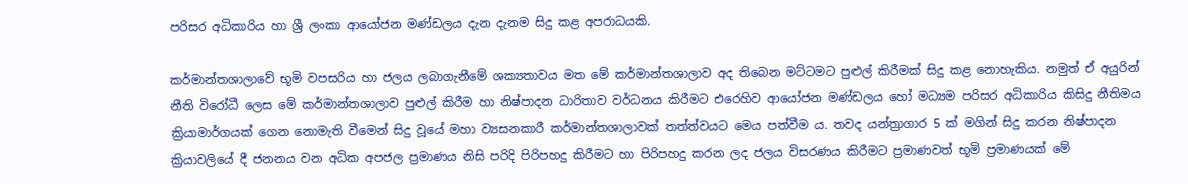පරිසර අධිකාරිය හා ශ්‍රී ලංකා ආයෝජන මණ්ඩලය දැන දැනම සිදු කළ අපරාධයකි.

කර්මාන්තශාලාවේ භූමි වපසරිය හා ජලය ලබාගැනීමේ ශක්‍යතාවය මත මේ කර්මාන්තශාලාව අද තිබෙන මට්ටමට පුළුල් කිරීමක් සිදු කළ නොහැකිය. නමුත් ඒ අයුරින් නීති විරෝධී ලෙස මේ කර්මාන්තශාලාව පුළුල් කිරීම හා නිෂ්පාදන ධාරිතාව වර්ධනය කිරීමට එරෙහිව ආයෝජන මණ්ඩලය හෝ මධ්‍යම පරිසර අධිකාරිය කිසිදු නීතිමය ක්‍රියාමාර්ගයක් ගෙන නොමැති වීමෙන් සිදු වූයේ මහා ව්‍යසනකාරී කර්මාන්තශාලාවක් තත්ත්වයට මෙය පත්වීම ය. තවද යන්ත්‍රාගාර 5 ක් මගින් සිදු කරන නිෂ්පාදන ක්‍රියාවලියේ දී ජනනය වන අධික අපජල ප්‍රමාණය නිසි පරිදි පිරිපහදු කිරීමට හා පිරිපහදු කරන ලද ජලය විසරණය කිරීමට ප්‍රමාණවත් භූමි ප්‍රමාණයක් මේ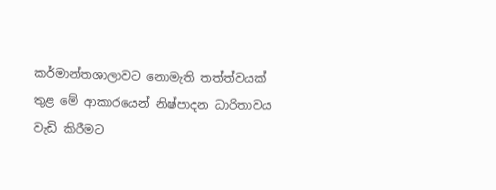කර්මාන්තශාලාවට නොමැති තත්ත්වයක් තුළ මේ ආකාරයෙන් නිෂ්පාදන ධාරිතාවය වැඩි කිරීමට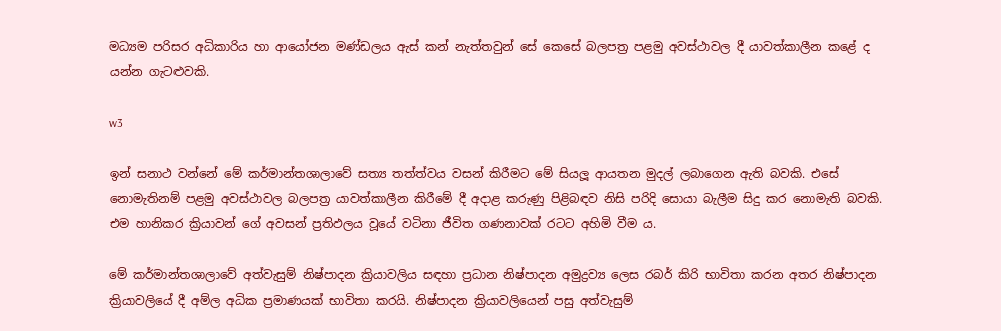මධ්‍යම පරිසර අධිකාරිය හා ආයෝජන මණ්ඩලය ඇස් කන් නැත්තවුන් සේ කෙසේ බලපත්‍ර පළමු අවස්ථාවල දී යාවත්කාලීන කළේ ද යන්න ගැටළුවකි.

w3

ඉන් සනාථ වන්නේ මේ කර්මාන්තශාලාවේ සත්‍ය තත්ත්වය වසන් කිරීමට මේ සියලූ ආයතන මුදල් ලබාගෙන ඇති බවකි. එසේ නොමැතිනම් පළමු අවස්ථාවල බලපත්‍ර යාවත්කාලීන කිරීමේ දී අදාළ කරුණු පිළිබඳව නිසි පරිදි සොයා බැලීම සිදු කර නොමැති බවකි. එම හානිකර ක්‍රියාවන් ගේ අවසන් ප්‍රතිඵලය වූයේ වටිනා ජීවිත ගණනාවක් රටට අහිමි වීම ය.

මේ කර්මාන්තශාලාවේ අත්වැසුම් නිෂ්පාදන ක්‍රියාවලිය සඳහා ප්‍රධාන නිෂ්පාදන අමුද්‍රව්‍ය ලෙස රබර් කිරි භාවිතා කරන අතර නිෂ්පාදන ක්‍රියාවලියේ දී අම්ල අධික ප්‍රමාණයක් භාවිතා කරයි. නිෂ්පාදන ක්‍රියාවලියෙන් පසු අත්වැසුම්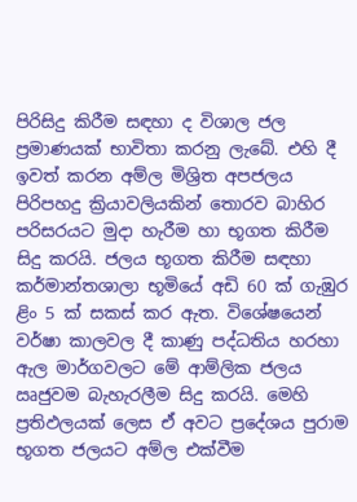පිරිසිදු කිරීම සඳහා ද විශාල ජල ප්‍රමාණයක් භාවිතා කරනු ලැබේ. එහි දී ඉවත් කරන අම්ල මිශ්‍රිත අපජලය පිරිපහදු ක්‍රියාවලියකින් තොරව බාහිර පරිසරයට මුදා හැරීම හා භූගත කිරීම සිදු කරයි. ජලය භූගත කිරීම සඳහා කර්මාන්තශාලා භූමියේ අඩි 60 ක් ගැඹුර ළිං 5 ක් සකස් කර ඇත. විශේෂයෙන් වර්ෂා කාලවල දී කාණු පද්ධතිය හරහා ඇල මාර්ගවලට මේ ආම්ලික ජලය ඍජුවම බැහැරලීම සිදු කරයි. මෙහි ප්‍රතිඵලයක් ලෙස ඒ අවට ප්‍රදේශය පුරාම භූගත ජලයට අම්ල එක්වීම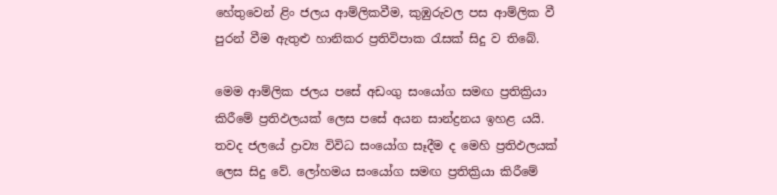හේතුවෙන් ළිං ජලය ආම්ලිකවීම, කුඹුරුවල පස ආම්ලික වී පුරන් වීම ඇතුළු හානිකර ප්‍රතිවිපාක රැසක් සිදු ව තිබේ.

මෙම ආම්ලික ජලය පසේ අඩංගු සංයෝග සමඟ ප්‍රතික්‍රියා කිරීමේ ප්‍රතිඵලයක් ලෙස පසේ අයන සාන්ද්‍රනය ඉහළ යයි. තවද ජලයේ ද්‍රාව්‍ය විවිධ සංයෝග සෑදීම ද මෙහි ප්‍රතිඵලයක් ලෙස සිදු වේ. ලෝහමය සංයෝග සමඟ ප්‍රතික්‍රියා කිරීමේ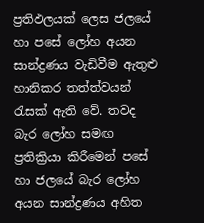ප්‍රතිඵලයක් ලෙස ජලයේ හා පසේ ලෝහ අයන සාන්ද්‍රණය වැඩිවීම ඇතුළු හානිකර තත්ත්වයන් රැසක් ඇති වේ. තවද බැර ලෝහ සමඟ ප්‍රතික්‍රියා කිරීමෙන් පසේ හා ජලයේ බැර ලෝහ අයන සාන්ද්‍රණය අහිත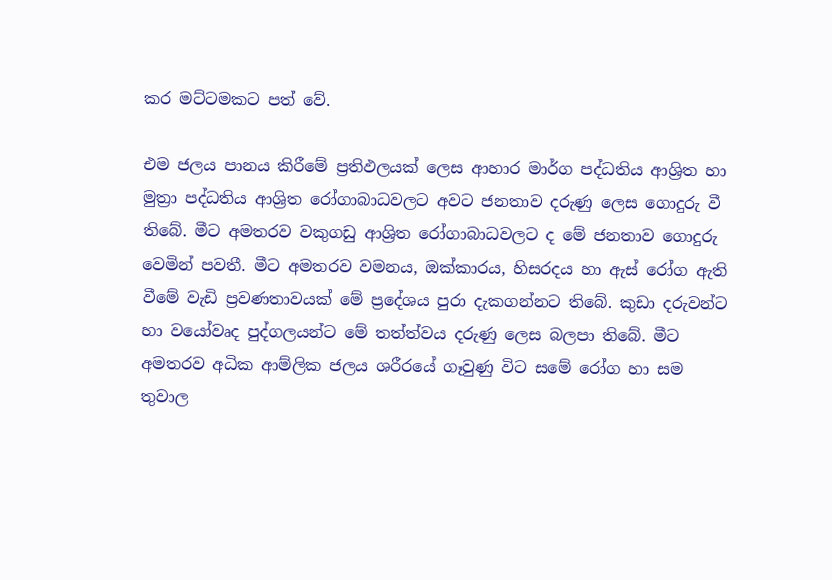කර මට්ටමකට පත් වේ.

එම ජලය පානය කිරීමේ ප්‍රතිඵලයක් ලෙස ආහාර මාර්ග පද්ධතිය ආශ්‍රිත හා මුත්‍රා පද්ධතිය ආශ්‍රිත රෝගාබාධවලට අවට ජනතාව දරුණු ලෙස ගොදුරු වී තිබේ. මීට අමතරව වකුගඩු ආශ්‍රිත රෝගාබාධවලට ද මේ ජනතාව ගොදුරු වෙමින් පවතී. මීට අමතරව වමනය, ඔක්කාරය, හිසරදය හා ඇස් රෝග ඇති වීමේ වැඩි ප්‍රවණතාවයක් මේ ප්‍රදේශය පුරා දැකගන්නට තිබේ. කුඩා දරුවන්ට හා වයෝවෘද පුද්ගලයන්ට මේ තත්ත්වය දරුණු ලෙස බලපා තිබේ. මීට අමතරව අධික ආම්ලික ජලය ශරීරයේ ගෑවුණු විට සමේ රෝග හා සම තුවාල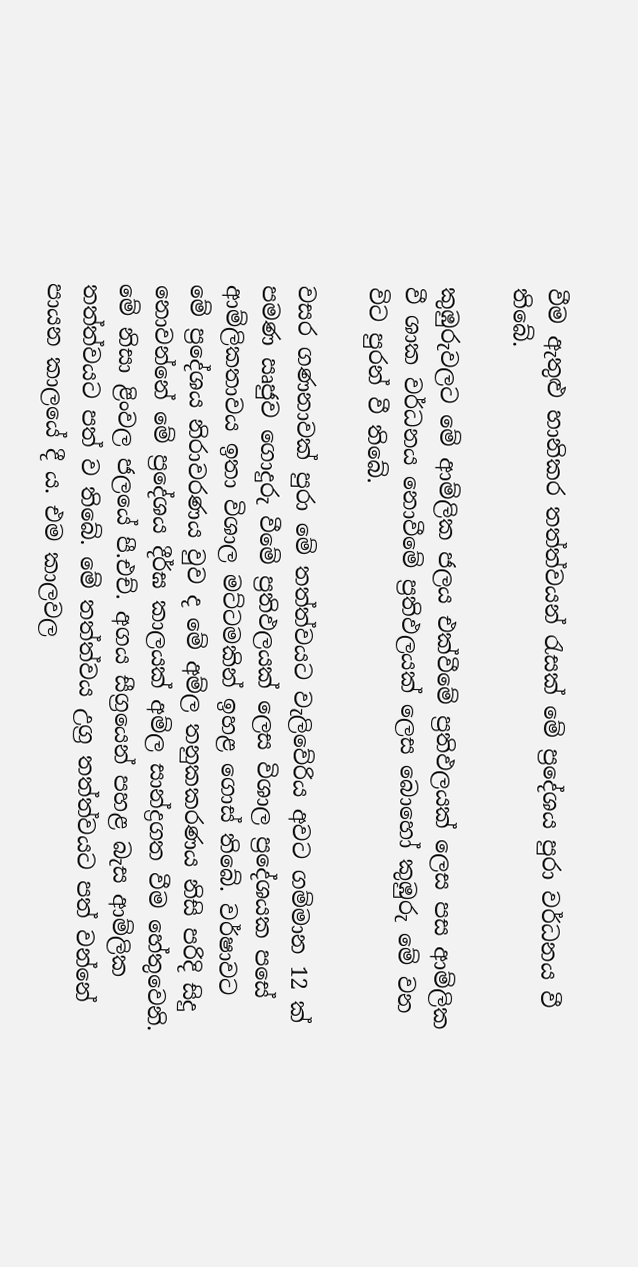වීම ඇතුළු හානිකර තත්ත්වයන් රැසක් මේ ප්‍රදේශය පුරා වර්ධනය වී තිබේ.

කුඹුරුවලට මේ ආම්ලික ජලය එක්වීමේ ප්‍රතිඵලයක් ලෙස පස ආම්ලික වී ශාක වර්ධනය නොවීමේ ප්‍රතිඵලයක් ලෙස බොහෝ කුඹුරු මේ වන විට පුරන් වී තිබේ.

වසර ගණනාවක් පුරා මේ තත්ත්වයට වැලිවේරිය අවට ගම්මාන 12 ක් පමණ ඍජුව ගොදුරු වීමේ ප්‍රතිඵලයක් ලෙස විශාල ප්‍රදේශයක පසේ ආම්ලිකතාවය ඉතා විශාල මට්ටමකින් ඉහළ ගොස් තිබේ. වර්ෂාවට මේ ප්‍රදේශය නිරාවරණය වුව ද මේ අම්ල තනුකකරණය නිසි පරිදි සිදු නොවන්නේ මේ ප්‍රදේශය දීර්ඝ කාලයක් අම්ල සාන්ද්‍රගත වීම හේතුවෙනි. මේ නිසා ළිංවල ජලයේ පී.එච්. අගය සීග්‍රයෙන් පහළ බැස ආම්ලික තත්ත්වයට පත් ව තිබේ. මේ තත්ත්වය උග්‍ර තත්ත්වයට පත් වන්නේ පායන කාලයේ දී ය. එම කාලවල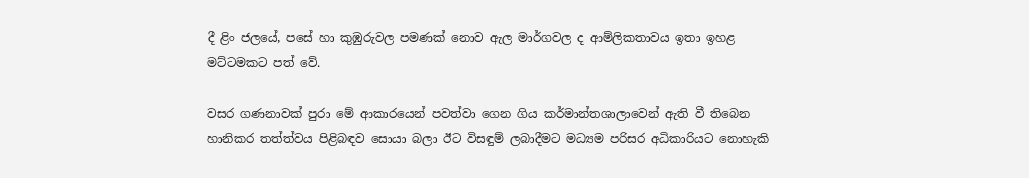දී ළිං ජලයේ, පසේ හා කුඹුරුවල පමණක් නොව ඇල මාර්ගවල ද ආම්ලිකතාවය ඉතා ඉහළ මට්ටමකට පත් වේ.

වසර ගණනාවක් පුරා මේ ආකාරයෙන් පවත්වා ගෙන ගිය කර්මාන්තශාලාවෙන් ඇති වී තිබෙන හානිකර තත්ත්වය පිළිබඳව සොයා බලා ඊට විසඳුම් ලබාදීමට මධ්‍යම පරිසර අධිකාරියට නොහැකි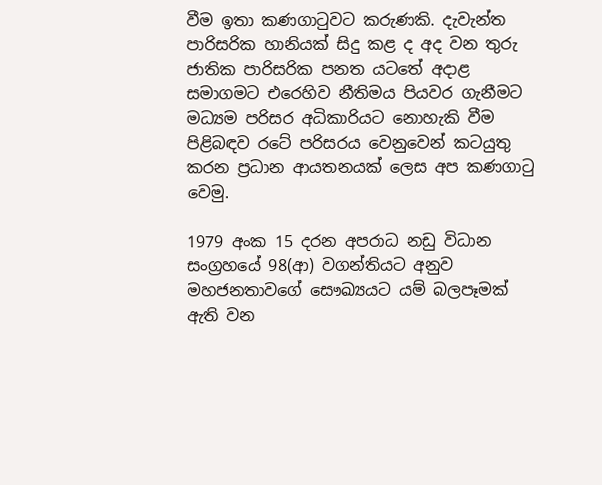වීම ඉතා කණගාටුවට කරුණකි. දැවැන්ත පාරිසරික හානියක් සිදු කළ ද අද වන තුරු ජාතික පාරිසරික පනත යටතේ අදාළ සමාගමට එරෙහිව නීතිමය පියවර ගැනීමට මධ්‍යම පරිසර අධිකාරියට නොහැකි වීම පිළිබඳව රටේ පරිසරය වෙනුවෙන් කටයුතු කරන ප්‍රධාන ආයතනයක් ලෙස අප කණගාටු වෙමු.

1979 අංක 15 දරන අපරාධ නඩු විධාන සංග්‍රහයේ 98(ආ) වගන්තියට අනුව මහජනතාවගේ සෞඛ්‍යයට යම් බලපෑමක් ඇති වන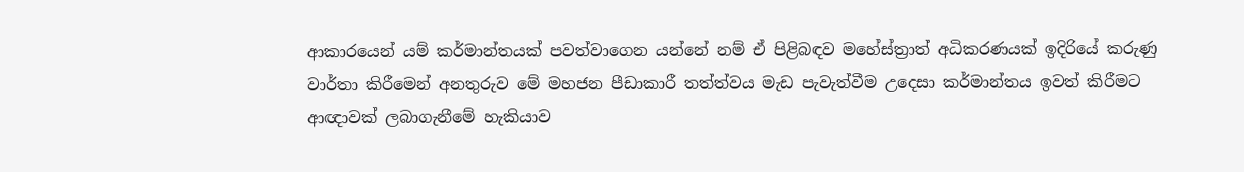ආකාරයෙන් යම් කර්මාන්තයක් පවත්වාගෙන යන්නේ නම් ඒ පිළිබඳව මහේස්ත්‍රාත් අධිකරණයක් ඉදිරියේ කරුණු වාර්තා කිරීමෙන් අනතුරුව මේ මහජන පීඩාකාරී තත්ත්වය මැඩ පැවැත්වීම උදෙසා කර්මාන්තය ඉවත් කිරීමට ආඥාවක් ලබාගැනීමේ හැකියාව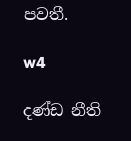පවතී.

w4

දණ්ඩ නීති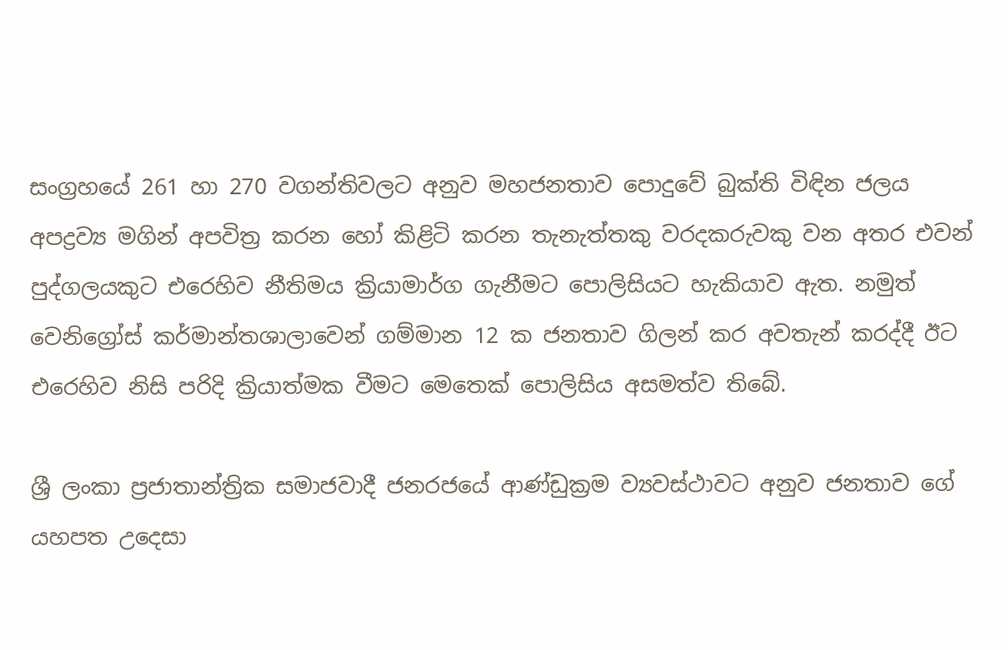සංග්‍රහයේ 261 හා 270 වගන්තිවලට අනුව මහජනතාව පොදුවේ බුක්ති විඳින ජලය අපද්‍රව්‍ය මගින් අපවිත්‍ර කරන හෝ කිළිටි කරන තැනැත්තකු වරදකරුවකු වන අතර එවන් පුද්ගලයකුට එරෙහිව නීතිමය ක්‍රියාමාර්ග ගැනීමට පොලිසියට හැකියාව ඇත. නමුත් වෙනිග්‍රෝස් කර්මාන්තශාලාවෙන් ගම්මාන 12 ක ජනතාව ගිලන් කර අවතැන් කරද්දී ඊට එරෙහිව නිසි පරිදි ක්‍රියාත්මක වීමට මෙතෙක් පොලිසිය අසමත්ව තිබේ.

ශ්‍රී ලංකා ප්‍රජාතාන්ත්‍රික සමාජවාදී ජනරජයේ ආණ්ඩුක්‍රම ව්‍යවස්ථාවට අනුව ජනතාව ගේ යහපත උදෙසා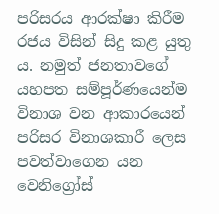පරිසරය ආරක්ෂා කිරීම රජය විසින් සිදු කළ යුතු ය. නමුත් ජනතාවගේ යහපත සම්පූර්ණයෙන්ම විනාශ වන ආකාරයෙන් පරිසර විනාශකාරී ලෙස පවත්වාගෙන යන වෙනිග්‍රෝස්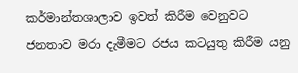කර්මාන්තශාලාව ඉවත් කිරීම වෙනුවට ජනතාව මරා දැමීමට රජය කටයුතු කිරීම යනු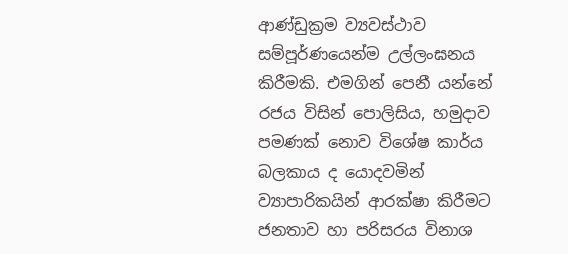ආණ්ඩුක්‍රම ව්‍යවස්ථාව සම්පූර්ණයෙන්ම උල්ලංඝනය කිරීමකි. එමගින් පෙනී යන්නේ රජය විසින් පොලිසිය, හමුදාව පමණක් නොව විශේෂ කාර්ය බලකාය ද යොදවමින් ව්‍යාපාරිකයින් ආරක්ෂා කිරීමට ජනතාව හා පරිසරය විනාශ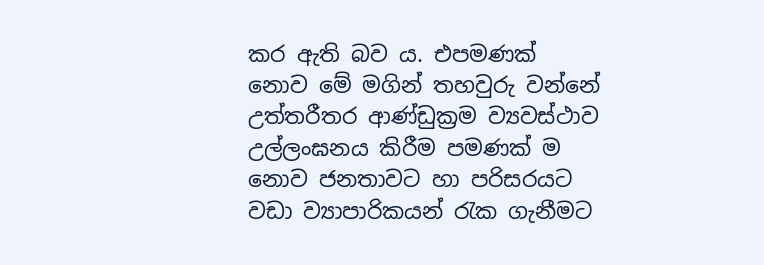කර ඇති බව ය. එපමණක් නොව මේ මගින් තහවුරු වන්නේ උත්තරීතර ආණ්ඩුක්‍රම ව්‍යවස්ථාව උල්ලංඝනය කිරීම පමණක් ම නොව ජනතාවට හා පරිසරයට වඩා ව්‍යාපාරිකයන් රැක ගැනීමට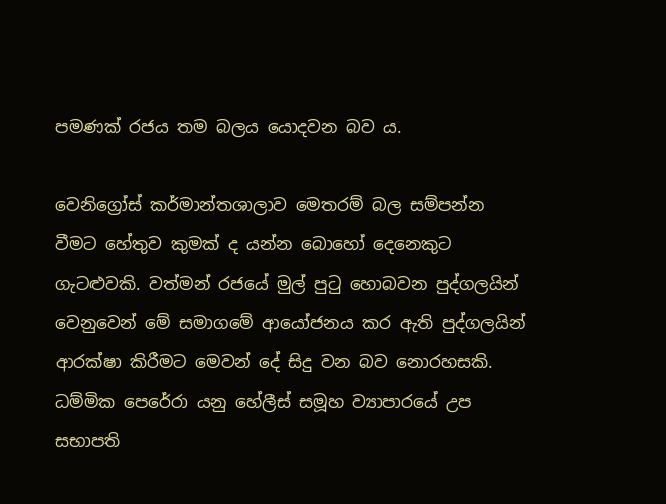පමණක් රජය තම බලය යොදවන බව ය.

වෙනිග්‍රෝස් කර්මාන්තශාලාව මෙතරම් බල සම්පන්න වීමට හේතුව කුමක් ද යන්න බොහෝ දෙනෙකුට ගැටළුවකි. වත්මන් රජයේ මුල් පුටු හොබවන පුද්ගලයින් වෙනුවෙන් මේ සමාගමේ ආයෝජනය කර ඇති පුද්ගලයින් ආරක්ෂා කිරීමට මෙවන් දේ සිදු වන බව නොරහසකි. ධම්මික පෙරේරා යනු හේලීස් සමූහ ව්‍යාපාරයේ උප සභාපති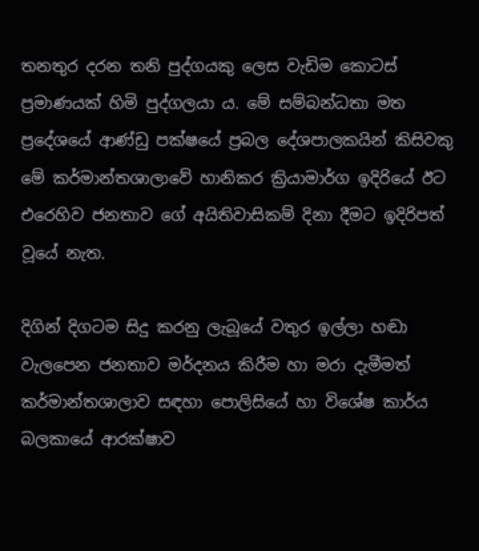තනතුර දරන තනි පුද්ගයකු ලෙස වැඩිම කොටස් ප්‍රමාණයක් හිමි පුද්ගලයා ය. මේ සම්බන්ධතා මත ප්‍රදේශයේ ආණ්ඩු පක්ෂයේ ප්‍රබල දේශපාලකයින් කිසිවකු මේ කර්මාන්තශාලාවේ හානිකර ක්‍රියාමාර්ග ඉදිරියේ ඊට එරෙහිව ජනතාව ගේ අයිතිවාසිකම් දිනා දීමට ඉදිරිපත් වූයේ නැත.

දිගින් දිගටම සිදු කරනු ලැබූයේ වතුර ඉල්ලා හඬා වැලපෙන ජනතාව මර්දනය කිරීම හා මරා දැමීමත් කර්මාන්තශාලාව සඳහා පොලිසියේ හා විශේෂ කාර්ය බලකායේ ආරක්ෂාව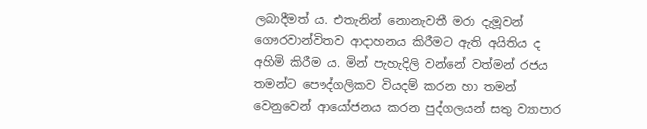ලබාදීමත් ය. එතැනින් නොනැවතී මරා දැමූවන් ගෞරවාන්විතව ආදාහනය කිරීමට ඇති අයිතිය ද අහිමි කිරීම ය. මින් පැහැදිලි වන්නේ වත්මන් රජය තමන්ට පෞද්ගලිකව වියදම් කරන හා තමන් වෙනුවෙන් ආයෝජනය කරන පුද්ගලයන් සතු ව්‍යාපාර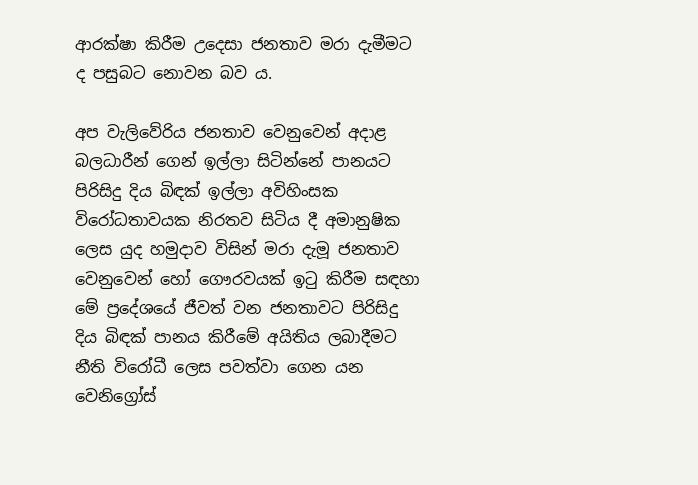ආරක්ෂා කිරීම උදෙසා ජනතාව මරා දැමීමට ද පසුබට නොවන බව ය.

අප වැලිවේරිය ජනතාව වෙනුවෙන් අදාළ බලධාරීන් ගෙන් ඉල්ලා සිටින්නේ පානයට පිරිසිදු දිය බිඳක් ඉල්ලා අවිහිංසක විරෝධතාවයක නිරතව සිටිය දී අමානුෂික ලෙස යුද හමුදාව විසින් මරා දැමූ ජනතාව වෙනුවෙන් හෝ ගෞරවයක් ඉටු කිරීම සඳහා මේ ප්‍රදේශයේ ජීවත් වන ජනතාවට පිරිසිදු දිය බිඳක් පානය කිරීමේ අයිතිය ලබාදීමට නීති විරෝධී ලෙස පවත්වා ගෙන යන වෙනිග්‍රෝස්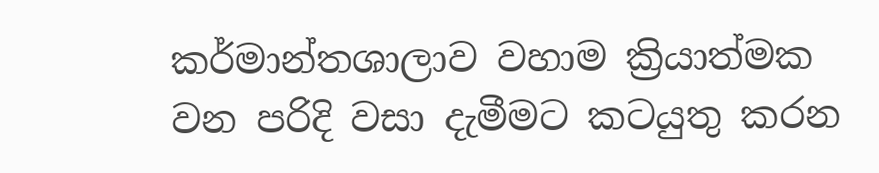කර්මාන්තශාලාව වහාම ක්‍රියාත්මක වන පරිදි වසා දැමීමට කටයුතු කරන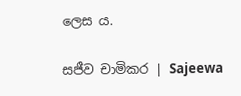ලෙස ය.

සජීව චාමිකර | Sajeewa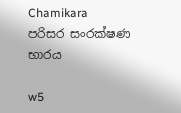Chamikara
පරිසර සංරක්ෂණ භාරය

w5